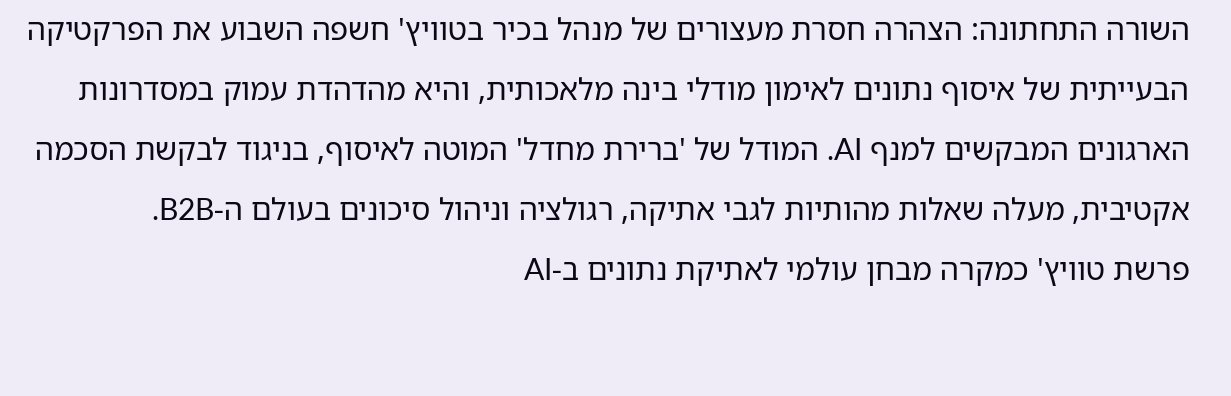השורה התחתונה: הצהרה חסרת מעצורים של מנהל בכיר בטוויץ' חשפה השבוע את הפרקטיקה הבעייתית של איסוף נתונים לאימון מודלי בינה מלאכותית, והיא מהדהדת עמוק במסדרונות הארגונים המבקשים למנף AI. המודל של 'ברירת מחדל' המוטה לאיסוף, בניגוד לבקשת הסכמה אקטיבית, מעלה שאלות מהותיות לגבי אתיקה, רגולציה וניהול סיכונים בעולם ה-B2B.
פרשת טוויץ' כמקרה מבחן עולמי לאתיקת נתונים ב-AI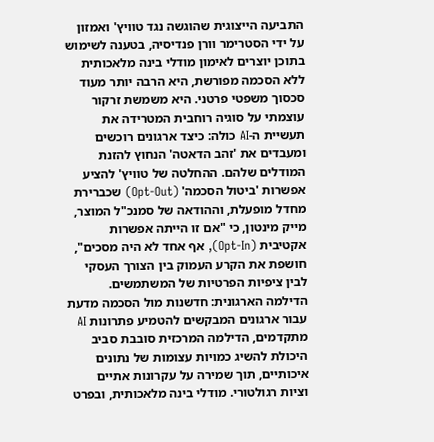התביעה הייצוגית שהוגשה נגד טוויץ' ואמזון על ידי הסטרימר וורן פנדיסיה, בטענה לשימוש בתוכן יוצרים לאימון מודלי בינה מלאכותית ללא הסכמה מפורשת, היא הרבה יותר מעוד סכסוך משפטי פרטני. היא משמשת זרקור עוצמתי על סוגיה רוחבית המטרידה את תעשיית ה-AI כולה: כיצד ארגונים רוכשים ומעבדים את 'זהב הדאטה' הנחוץ להזנת המודלים שלהם. ההחלטה של טוויץ' להציע אפשרות 'ביטול הסכמה' (Opt-Out) שכברירת מחדל מופעלת, וההודאה של סמנכ"ל המוצר, מייק מינטון, כי "אם זו הייתה אפשרות אקטיבית (Opt-In), אף אחד לא היה מסכים", חושפת את הקרע העמוק בין הצורך העסקי לבין ציפיות הפרטיות של המשתמשים.
הדילמה הארגונית: חדשנות מול הסכמה מדעת
עבור ארגונים המבקשים להטמיע פתרונות AI מתקדמים, הדילמה המרכזית סובבת סביב היכולת להשיג כמויות עצומות של נתונים איכותיים, תוך שמירה על עקרונות אתיים וציות רגולטורי. מודלי בינה מלאכותית, ובפרט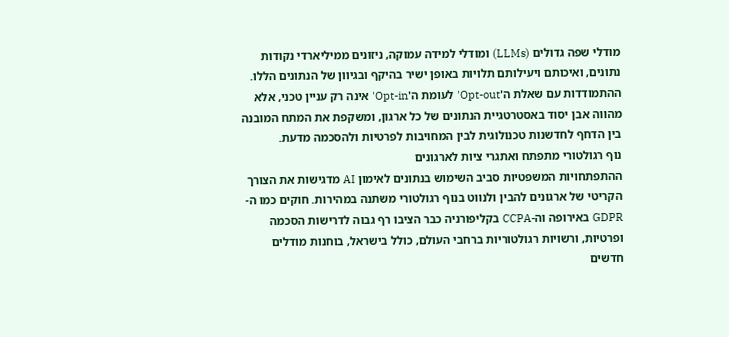מודלי שפה גדולים (LLMs) ומודלי למידה עמוקה, ניזונים ממיליארדי נקודות נתונים, ואיכותם ויעילותם תלויות באופן ישיר בהיקף ובגיוון של הנתונים הללו. ההתמודדות עם שאלת ה'Opt-out' לעומת ה'Opt-in' אינה רק עניין טכני, אלא מהווה אבן יסוד באסטרטגיית הנתונים של כל ארגון, ומשקפת את המתח המובנה בין הדחף לחדשנות טכנולוגית לבין המחויבות לפרטיות ולהסכמה מדעת.
נוף רגולטורי מתפתח ואתגרי ציות לארגונים
ההתפתחויות המשפטיות סביב השימוש בנתונים לאימון AI מדגישות את הצורך הקריטי של ארגונים להבין ולנווט בנוף רגולטורי משתנה במהירות. חוקים כמו ה-GDPR באירופה וה-CCPA בקליפורניה כבר הציבו רף גבוה לדרישות הסכמה ופרטיות, ורשויות רגולטוריות ברחבי העולם, כולל בישראל, בוחנות מודלים חדשים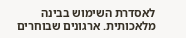לאסדרת השימוש בבינה מלאכותית. ארגונים שבוחרים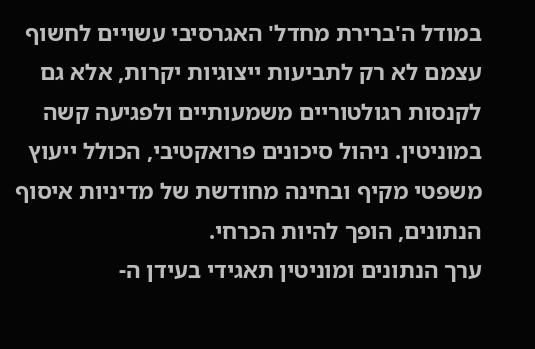במודל ה'ברירת מחדל' האגרסיבי עשויים לחשוף עצמם לא רק לתביעות ייצוגיות יקרות, אלא גם לקנסות רגולטוריים משמעותיים ולפגיעה קשה במוניטין. ניהול סיכונים פרואקטיבי, הכולל ייעוץ משפטי מקיף ובחינה מחודשת של מדיניות איסוף הנתונים, הופך להיות הכרחי.
ערך הנתונים ומוניטין תאגידי בעידן ה-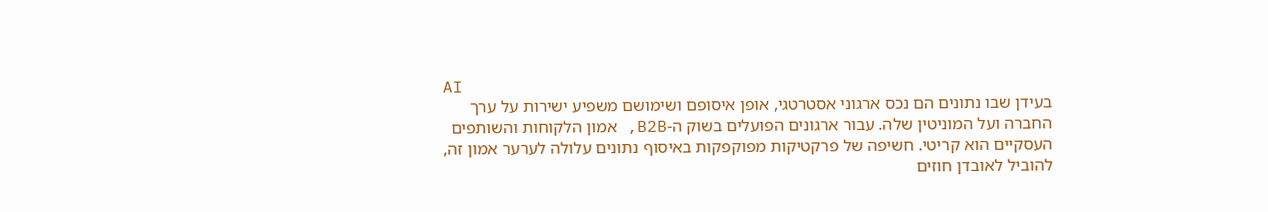AI
בעידן שבו נתונים הם נכס ארגוני אסטרטגי, אופן איסופם ושימושם משפיע ישירות על ערך החברה ועל המוניטין שלה. עבור ארגונים הפועלים בשוק ה-B2B, אמון הלקוחות והשותפים העסקיים הוא קריטי. חשיפה של פרקטיקות מפוקפקות באיסוף נתונים עלולה לערער אמון זה, להוביל לאובדן חוזים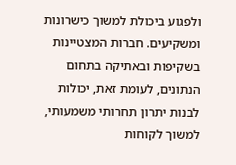ולפגוע ביכולת למשוך כישרונות ומשקיעים. חברות המצטיינות בשקיפות ובאתיקה בתחום הנתונים, לעומת זאת, יכולות לבנות יתרון תחרותי משמעותי, למשוך לקוחות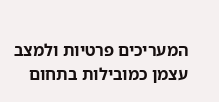המעריכים פרטיות ולמצב עצמן כמובילות בתחום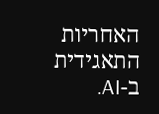האחריות התאגידית ב-AI.